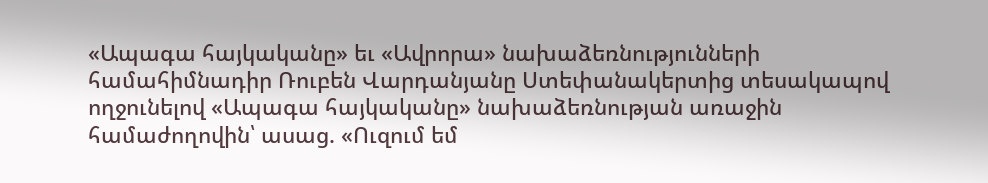«Ապագա հայկականը» եւ «Ավրորա» նախաձեռնությունների համահիմնադիր Ռուբեն Վարդանյանը Ստեփանակերտից տեսակապով ողջունելով «Ապագա հայկականը» նախաձեռնության առաջին համաժողովին՝ ասաց. «Ուզում եմ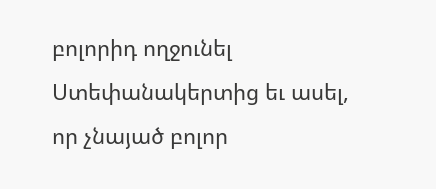բոլորիդ ողջունել Ստեփանակերտից եւ ասել, որ չնայած բոլոր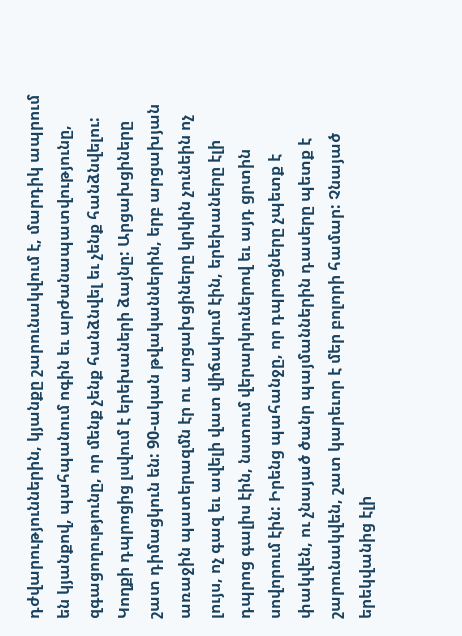դժվարություններին, կյանքը շարունակվում է, մարդիկ ապրում են կյանքով, պահպանում ոգին եւ արժանապատվությունը, զգացողությունը, որ մենք չենք հանձնվել եւ չենք հանձնվելու: Կողքի դպրոցից լսվում է երեխաների ձայնը: Արցախցիները շատ դիմացկուն են: 90-ական թվականներին, երբ արցախյան առաջին պատերազմն էր ու արցախցիները կրկին չունեին ոչ լույս, ոչ գազ եւ ավելի վատ վիճակում էին, երեխաները էլի դպրոց գալիս էին, նստում վերարկուներով եւ այդ ցրտին սովորում էին: Իրենց պահանջը, որ դպրոցները չպետք է փակվեն, ու չնայած ծանր պայմաններին դասերը պետք է շարունակվեն, շատ կարեւոր է մեր բոլորի համար: Չնայած երեկվանից էլի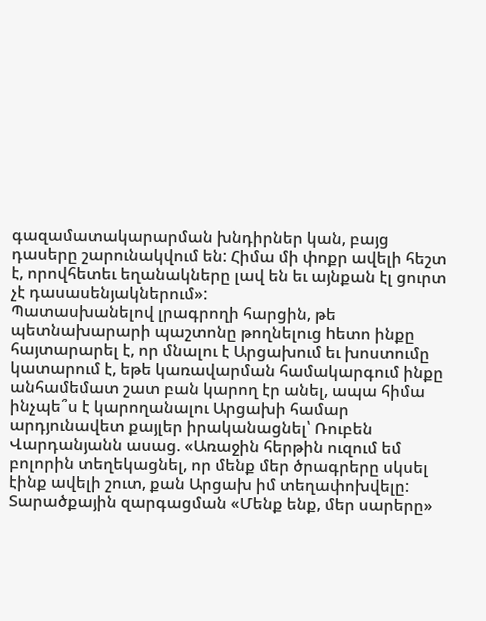գազամատակարարման խնդիրներ կան, բայց դասերը շարունակվում են: Հիմա մի փոքր ավելի հեշտ է, որովհետեւ եղանակները լավ են եւ այնքան էլ ցուրտ չէ դասասենյակներում»:
Պատասխանելով լրագրողի հարցին, թե պետնախարարի պաշտոնը թողնելուց hետո ինքը հայտարարել է, որ մնալու է Արցախում եւ խոստումը կատարում է, եթե կառավարման համակարգում ինքը անհամեմատ շատ բան կարող էր անել, ապա հիմա ինչպե՞ս է կարողանալու Արցախի համար արդյունավետ քայլեր իրականացնել՝ Ռուբեն Վարդանյանն ասաց. «Առաջին հերթին ուզում եմ բոլորին տեղեկացնել, որ մենք մեր ծրագրերը սկսել էինք ավելի շուտ, քան Արցախ իմ տեղափոխվելը: Տարածքային զարգացման «Մենք ենք, մեր սարերը»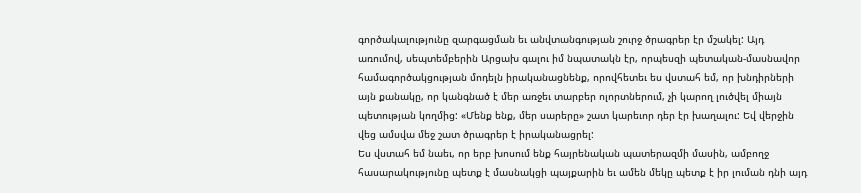գործակալությունը զարգացման եւ անվտանգության շուրջ ծրագրեր էր մշակել: Այդ առումով, սեպտեմբերին Արցախ գալու իմ նպատակն էր, որպեսզի պետական-մասնավոր համագործակցության մոդելն իրականացնենք, որովհետեւ ես վստահ եմ, որ խնդիրների այն քանակը, որ կանգնած է մեր առջեւ տարբեր ոլորտներում, չի կարող լուծվել միայն պետության կողմից: «Մենք ենք, մեր սարերը» շատ կարեւոր դեր էր խաղալու: Եվ վերջին վեց ամսվա մեջ շատ ծրագրեր է իրականացրել:
Ես վստահ եմ նաեւ, որ երբ խոսում ենք հայրենական պատերազմի մասին, ամբողջ հասարակությունը պետք է մասնակցի պայքարին եւ ամեն մեկը պետք է իր լուման դնի այդ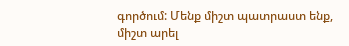գործում: Մենք միշտ պատրաստ ենք, միշտ արել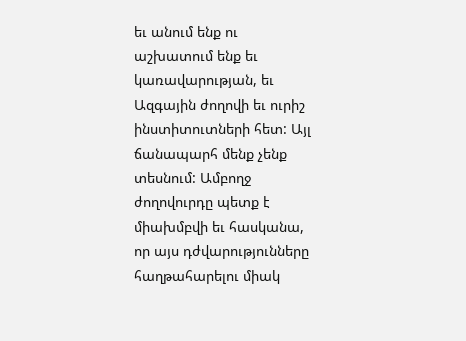եւ անում ենք ու աշխատում ենք եւ կառավարության, եւ Ազգային ժողովի եւ ուրիշ ինստիտուտների հետ: Այլ ճանապարհ մենք չենք տեսնում: Ամբողջ ժողովուրդը պետք է միախմբվի եւ հասկանա, որ այս դժվարությունները հաղթահարելու միակ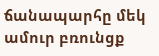ճանապարհը մեկ ամուր բռունցք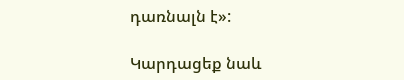դառնալն է»:

Կարդացեք նաև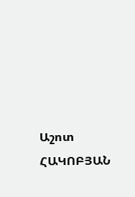Աշոտ ՀԱԿՈԲՅԱՆ